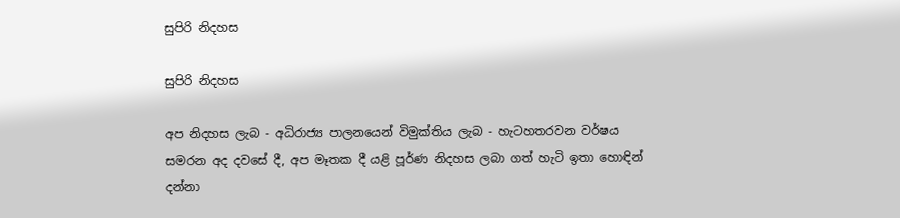සුපිරි නිදහස

සුපිරි නිදහස

අප නිදහස ලැබ - අධිරාජ්‍ය පාලනයෙන් විමුක්තිය ලැබ - හැටහතරවන වර්ෂය සමරන අද දවසේ දී, අප මෑතක දී යළි පූර්ණ නිදහස ලබා ගත් හැටි ඉතා හොඳින් දන්නා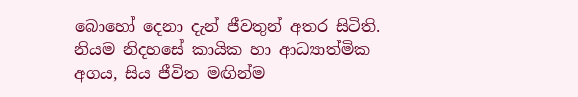බොහෝ දෙනා දැන් ජීවතුන් අතර සිටිති. නියම නිදහසේ කායික හා ආධ්‍යාත්මික අගය, සිය ජීවිත මඟින්ම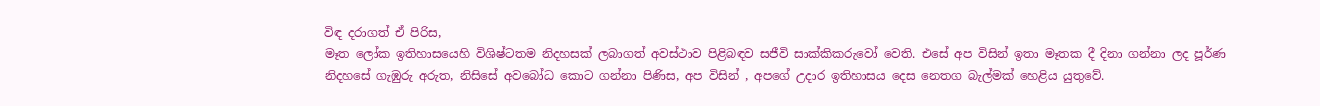විඳ දරාගත් ඒ පිරිස,
මෑත ලෝක ඉතිහාසයෙහි විශිෂ්ටතම නිදහසක් ලබාගත් අවස්ථාව පිළිබඳව සජීවි සාක්කිකරුවෝ වෙති. එසේ අප විසින් ඉතා මෑතක දී දිනා ගන්නා ලද පූර්ණ නිදහසේ ගැඹුරු අරුත, නිසිසේ අවබෝධ කොට ගන්නා පිණිස, අප විසින් , අපගේ උදාර ඉතිහාසය දෙස නෙතග බැල්මක් හෙළිය යුතුවේ.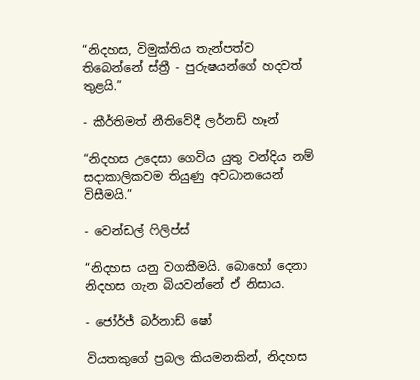“නිදහස, විමුක්තිය තැන්පත්ව තිබෙන්නේ ස්ත්‍රී - පුරුෂයන්ගේ හදවත් තුළයි.”

- කීර්තිමත් නීතිවේදී ලර්නඩ් හෑන්

“නිදහස උදෙසා ගෙවිය යුතු වන්දිය නම් සදාකාලිකවම තියුණු අවධානයෙන් විසීමයි.”

- වෙන්ඩල් ෆිලිප්ස්

“නිදහස යනු වගකීමයි. බොහෝ දෙනා නිදහස ගැන බියවන්නේ ඒ නිසාය.

- ජෝර්ජ් බර්නාඩ් ෂෝ

වියතකුගේ ප්‍රබල කියමනකින්, නිදහස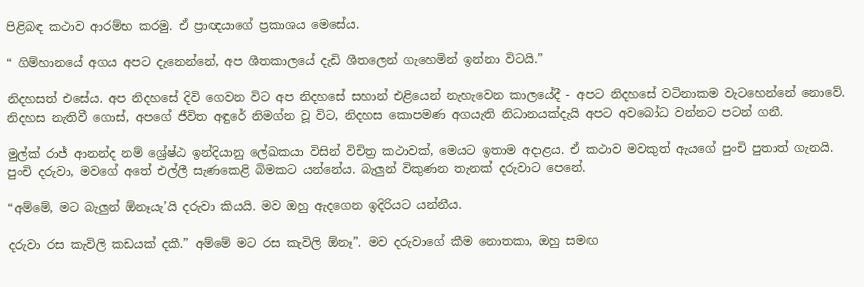පිළිබඳ කථාව ආරම්භ කරමු. ඒ ප්‍රාඥයාගේ ප්‍රකාශය මෙසේය.

“ ගිම්හානයේ අගය අපට දැනෙන්නේ, අප ශීතකාලයේ දැඩි ශීතලෙන් ගැහෙමින් ඉන්නා විටයි.”

නිදහසත් එසේය. අප නිදහසේ දිවි ගෙවන විට අප නිදහසේ සහාන් එළියෙන් නැහැවෙන කාලයේදී - අපට නිදහසේ වටිනාකම වැටහෙන්නේ නොවේ. නිදහස නැතිවී ගොස්, අපගේ ජීවිත අඳුරේ නිමග්න වූ විට, නිදහස කොපමණ අගයැති නිධානයක්දැයි අපට අවබෝධ වන්නට පටන් ගනී.

මුල්ක් රාජ් ආනන්ද නම් ශ්‍රේෂ්ඨ ඉන්දියානු ලේඛකයා විසින් විචිත්‍ර කථාවක්, මෙයට ඉතාම අදාළය. ඒ කථාව මවකුත් ඇයගේ පුංචි පුතාත් ගැනයි. පුංචි දරුවා, මවගේ අතේ එල්ලී සැණකෙළි බිමකට යන්නේය. බැලුන් විකුණන තැනක් දරුවාට පෙනේ.

“අම්මේ, මට බැලුන් ඕනෑයැ’යි දරුවා කියයි. මව ඔහු ඇදගෙන ඉදිරියට යන්නීය.

දරුවා රස කැවිලි කඩයක් දකී.” අම්මේ මට රස කැවිලි ඕනෑ”. මව දරුවාගේ කීම නොතකා, ඔහු සමඟ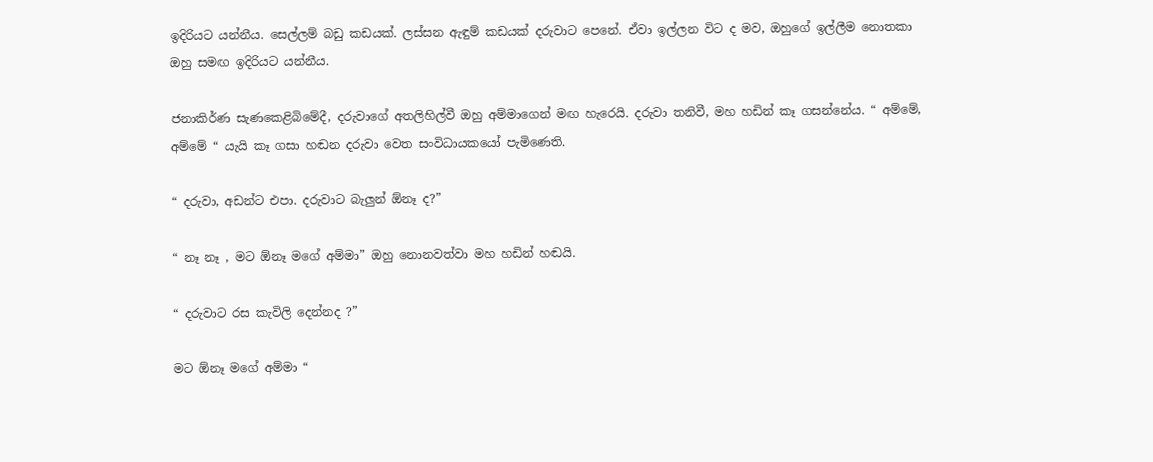ඉදිරියට යන්නීය. සෙල්ලම් බඩු කඩයක්. ලස්සන ඇඳුම් කඩයක් දරුවාට පෙනේ. ඒවා ඉල්ලන විට ද මව, ඔහුගේ ඉල්ලීම නොතකා ඔහු සමඟ ඉදිරියට යන්නීය.

ජනාකිර්ණ සැණකෙළිබිමේදී, දරුවාගේ අතලිහිල්වී ඔහු අම්මාගෙන් මඟ හැරෙයි. දරුවා තනිවී, මහ හඩින් කෑ ගසන්නේය. “ අම්මේ, අම්මේ “ යැයි කෑ ගසා හඬන දරුවා වෙත සංවිධායකයෝ පැමිණෙති.

“ දරුවා, අඩන්ට එපා. දරුවාට බැලුන් ඕනෑ ද?”

“ නෑ නෑ , මට ඕනෑ මගේ අම්මා” ඔහු නොනවත්වා මහ හඩින් හඬයි.

“ දරුවාට රස කැවිලි දෙන්නද ?”

මට ඕනෑ මගේ අම්මා “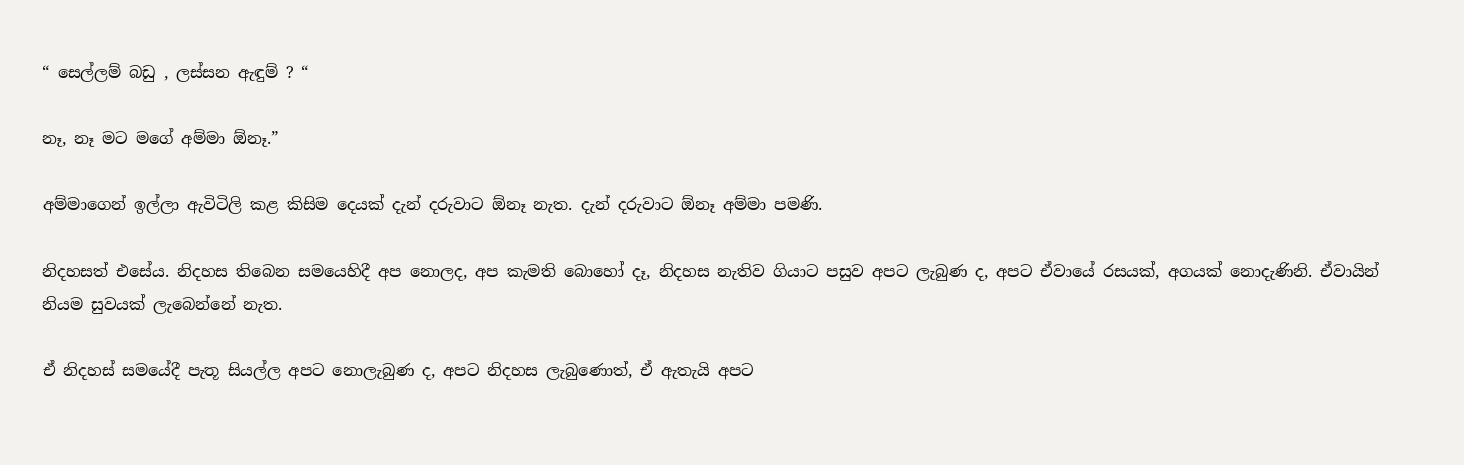“ සෙල්ලම් බඩු , ලස්සන ඇඳුම් ? “

නෑ, නෑ මට මගේ අම්මා ඕනෑ.”

අම්මාගෙන් ඉල්ලා ඇවිටිලි කළ කිසිම දෙයක් දැන් දරුවාට ඕනෑ නැත. දැන් දරුවාට ඕනෑ අම්මා පමණි.

නිදහසත් එසේය. නිදහස තිබෙන සමයෙහිදී අප නොලද, අප කැමති බොහෝ දෑ, නිදහස නැතිව ගියාට පසුව අපට ලැබුණ ද, අපට ඒවායේ රසයක්, අගයක් නොදැණිනි. ඒවායින් නියම සුවයක් ලැබෙන්නේ නැත.

ඒ නිදහස් සමයේදී පැතූ සියල්ල අපට නොලැබුණ ද, අපට නිදහස ලැබුණොත්, ඒ ඇතැයි අපට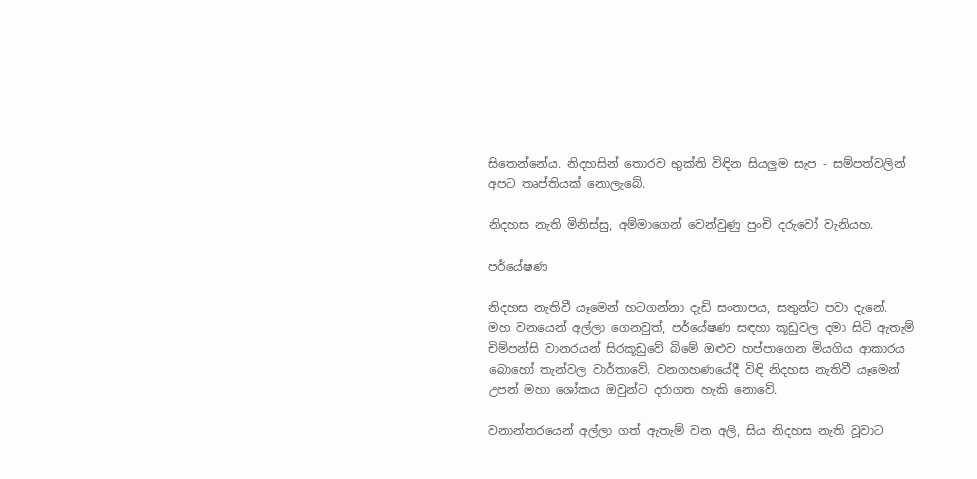සිතෙන්නේය. නිදහසින් තොරව භුක්ති විඳින සියලුම සැප - සම්පත්වලින් අපට තෘප්තියක් නොලැබේ.

නිදහස නැති මිනිස්සු, අම්මාගෙන් වෙන්වුණු පුංචි දරුවෝ වැනියහ.

පර්යේෂණ

නිදහස නැතිවී යෑමෙන් හටගන්නා දැඩි සංතාපය, සතුන්ට පවා දැනේ. මහ වනයෙන් අල්ලා ගෙනවුත්, පර්යේෂණ සඳහා කූඩුවල දමා සිටි ඇතැම් චිම්පන්සි වානරයන් සිරකූඩුවේ බිමේ ඔළුව හප්පාගෙන මියගිය ආකාරය බොහෝ තැන්වල වාර්තාවේ. වනගහණයේදී විඳි නිදහස නැතිවී යෑමෙන් උපන් මහා ශෝකය ඔවුන්ට දරාගත හැකි නොවේ.

වනාන්තරයෙන් අල්ලා ගත් ඇතැම් වන අලි, සිය නිදහස නැති වූවාට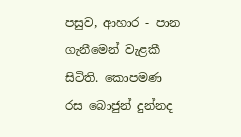පසුව, ආහාර - පාන ගැනීමෙන් වැළකී සිටිති. කොපමණ රස බොජුන් දුන්නද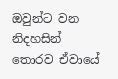ඔවුන්ට වන නිදහසින් තොරව ඒවායේ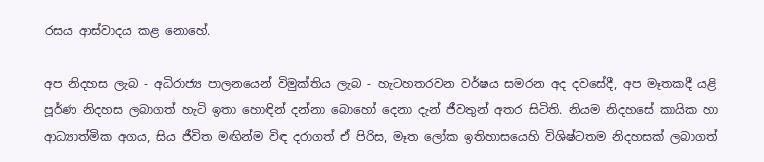රසය ආස්වාදය කළ නොහේ.

අප නිදහස ලැබ - අධිරාජ්‍ය පාලනයෙන් විමුක්තිය ලැබ - හැටහතරවන වර්ෂය සමරන අද දවසේදී, අප මෑතකදී යළි පූර්ණ නිදහස ලබාගත් හැටි ඉතා හොඳින් දන්නා බොහෝ දෙනා දැන් ජීවතුන් අතර සිටිති. නියම නිදහසේ කායික හා ආධ්‍යාත්මික අගය, සිය ජීවිත මඟින්ම විඳ දරාගත් ඒ පිරිස, මෑත ලෝක ඉතිහාසයෙහි විශිෂ්ටතම නිදහසක් ලබාගත්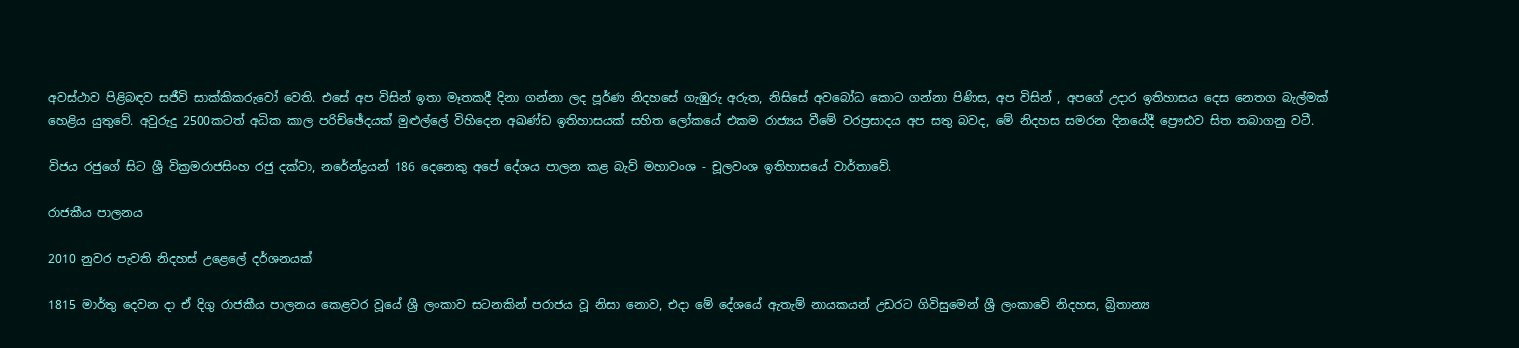අවස්ථාව පිළිබඳව සජීවි සාක්කිකරුවෝ වෙති. එසේ අප විසින් ඉතා මෑතකදී දිනා ගන්නා ලද පූර්ණ නිදහසේ ගැඹුරු අරුත, නිසිසේ අවබෝධ කොට ගන්නා පිණිස, අප විසින් , අපගේ උදාර ඉතිහාසය දෙස නෙතග බැල්මක් හෙළිය යුතුවේ. අවුරුදු 2500කටත් අධික කාල පරිච්ඡේදයක් මුළුල්ලේ විහිදෙන අඛණ්ඩ ඉතිහාසයක් සහිත ලෝකයේ එකම රාජ්‍යය වීමේ වරප්‍රසාදය අප සතු බවද, මේ නිදහස සමරන දිනයේදී ප්‍රෞඪව සිත තබාගනු වටී.

විජය රජුගේ සිට ශ්‍රී වික්‍රමරාජසිංහ රජු දක්වා, නරේන්ද්‍රයන් 186 දෙනෙකු අපේ දේශය පාලන කළ බැව් මහාවංශ - චූලවංශ ඉතිහාසයේ වාර්තාවේ.

රාජකීය පාලනය

2010 නුවර පැවති නිදහස් උළෙලේ දර්ශනයක්

1815 මාර්තු දෙවන දා ඒ දිගු රාජකීය පාලනය කෙළවර වූයේ ශ්‍රී ලංකාව සටනකින් පරාජය වූ නිසා නොව, එදා මේ දේශයේ ඇතැම් නායකයන් උඩරට ගිවිසුමෙන් ශ්‍රී ලංකාවේ නිදහස, බ්‍රිතාන්‍ය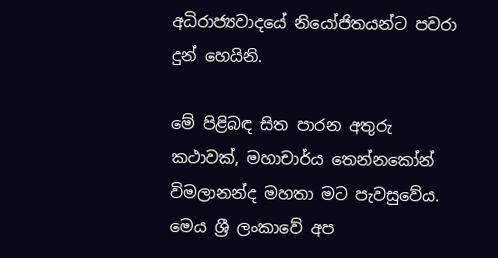අධිරාජ්‍යවාදයේ නියෝජිතයන්ට පවරා දුන් හෙයිනි.

මේ පිළිබඳ සිත පාරන අතුරු කථාවක්, මහාචාර්ය තෙන්නකෝන් විමලානන්ද මහතා මට පැවසුවේය. මෙය ශ්‍රී ලංකාවේ අප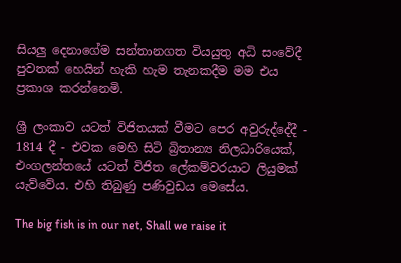සියලු දෙනාගේම සන්තානගත වියයුතු අධි සංවේදී පුවතක් හෙයින් හැකි හැම තැනකදීම මම එය ප්‍රකාශ කරන්නෙමි.

ශ්‍රී ලංකාව යටත් විජිතයක් වීමට පෙර අවුරුද්දේදී - 1814 දී - එවක මෙහි සිටි බ්‍රිතාන්‍ය නිලධාරියෙක්, එංගලන්තයේ යටත් විජිත ලේකම්වරයාට ලියුමක් යැව්වේය. එහි තිබුණු පණිවුඩය මෙසේය.

The big fish is in our net, Shall we raise it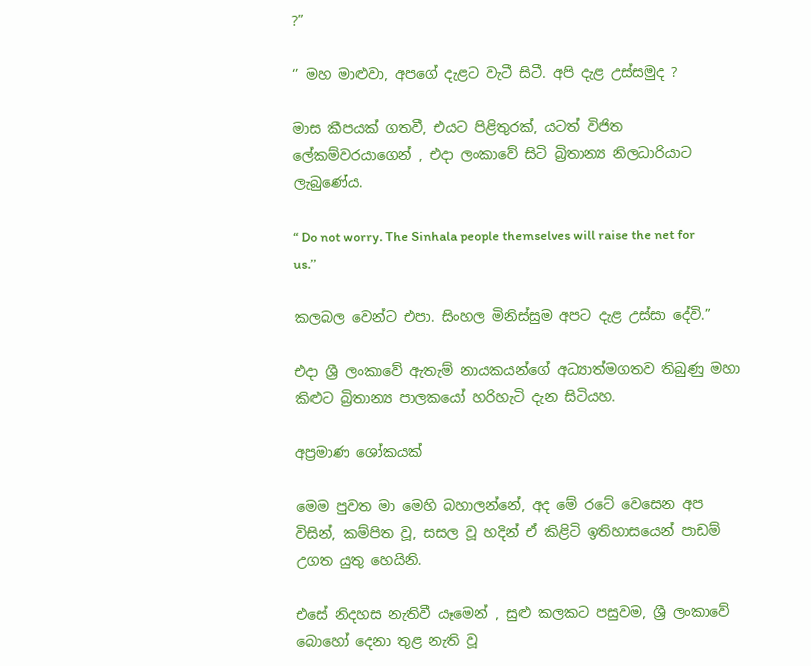?”

‘’ මහ මාළුවා, අපගේ දැළට වැටී සිටී. අපි දැළ උස්සමුද ?

මාස කීපයක් ගතවී, එයට පිළිතුරක්, යටත් විජිත ලේකම්වරයාගෙන් , එදා ලංකාවේ සිටි බ්‍රිතාන්‍ය නිලධාරියාට ලැබුණේය.

“ Do not worry. The Sinhala people themselves will raise the net for us.’’

කලබල වෙන්ට එපා. සිංහල මිනිස්සුම අපට දැළ උස්සා දේවි.”

එදා ශ්‍රී ලංකාවේ ඇතැම් නායකයන්ගේ අධ්‍යාත්මගතව තිබුණු මහා කිළුට බ්‍රිතාන්‍ය පාලකයෝ හරිහැටි දැන සිටියහ.

අප්‍රමාණ ශෝකයක්

මෙම පුවත මා මෙහි බහාලන්නේ, අද මේ රටේ වෙසෙන අප විසින්, කම්පිත වූ, සසල වූ හදින් ඒ කිළිටි ඉතිහාසයෙන් පාඩම් උගත යුතු හෙයිනි.

එසේ නිදහස නැතිවී යෑමෙන් , සුළු කලකට පසුවම, ශ්‍රී ලංකාවේ බොහෝ දෙනා තුළ නැති වූ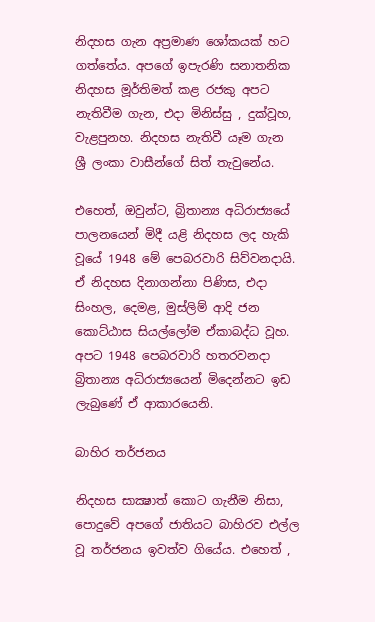නිදහස ගැන අප්‍රමාණ ශෝකයක් හට ගත්තේය. අපගේ ඉපැරණි සනාතනික නිදහස මූර්තිමත් කළ රජකු අපට නැතිවීම ගැන, එදා මිනිස්සු , දුක්වූහ, වැළපුනහ. නිදහස නැතිවී යෑම ගැන ශ්‍රී ලංකා වාසීන්ගේ සිත් තැවුනේය.

එහෙත්, ඔවුන්ට, බ්‍රිතාන්‍ය අධිරාජ්‍යයේ පාලනයෙන් මිදී යළි නිදහස ලද හැකි වූයේ 1948 මේ පෙබරවාරි සිව්වනදායි. ඒ නිදහස දිනාගන්නා පිණිස, එදා සිංහල, දෙමළ, මුස්ලිම් ආදි ජන කොට්ඨාස සියල්ලෝම ඒකාබද්ධ වූහ. අපට 1948 පෙබරවාරි හතරවනදා බ්‍රිතාන්‍ය අධිරාජ්‍යයෙන් මිදෙන්නට ඉඩ ලැබුණේ ඒ ආකාරයෙනි.

බාහිර තර්ජනය

නිදහස සාක්‍ෂාත් කොට ගැනීම නිසා, පොදුවේ අපගේ ජාතියට බාහිරව එල්ල වූ තර්ජනය ඉවත්ව ගියේය. එහෙත් ,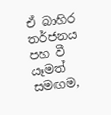ඒ බාහිර තර්ජනය පහ වී යෑමත් සමඟම,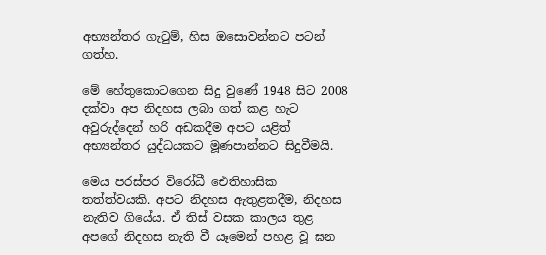අභ්‍යන්තර ගැටුම්, හිස ඔසොවන්නට පටන් ගත්හ.

මේ හේතුකොටගෙන සිදු වුණේ 1948 සිට 2008 දක්වා අප නිදහස ලබා ගත් කළ හැට අවුරුද්දෙන් හරි අඩකදීම අපට යළිත් අභ්‍යන්තර යුද්ධයකට මූණපාන්නට සිදුවීමයි.

මෙය පරස්පර විරෝධී ඓතිහාසික තත්ත්වයකි. අපට නිදහස ඇතුළතදීම, නිදහස නැතිව ගියේය. ඒ තිස් වසක කාලය තුළ අපගේ නිදහස නැති වී යෑමෙන් පහළ වූ ඝන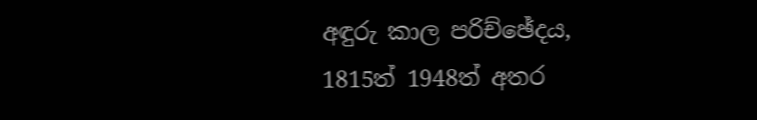අඳුරු කාල පරිච්ඡේදය, 1815ත් 1948ත් අතර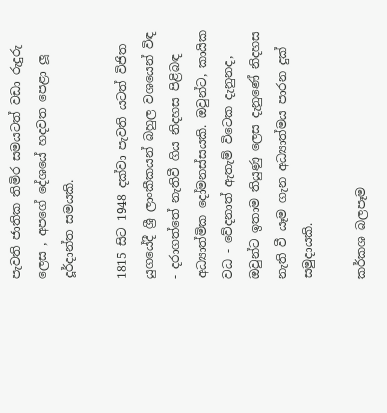පැවති ජාතික තිමිර සමයටත් වඩා රුදුරු ලෙස , අපගේ දේශයේ හදවත පෙළා ලූ දූර්දාන්ත සමයකි.

1815 සිට 1948 දක්වා පැවති යටත් විජිත යුගයේදී ශ්‍රී ලාංකීකයන් බහුල වශයෙන් විඳ - දරාගත්තේ නැතිවී ගිය නිදහස පිළිබඳ අධ්‍යාත්මික දෝමනස්සයකි. ඔවුන්ට, කායික වධ - වේදනාත් ඇතැම් විටෙක දැනුනද, ඔවුන්ට ඉතාම තියුණු ලෙස දැනුණේ නිදහස නැති වී යෑම ගැන අධ්‍යාත්මය පාරන දුක් සමුදායකි.

කර්කශ බලපෑම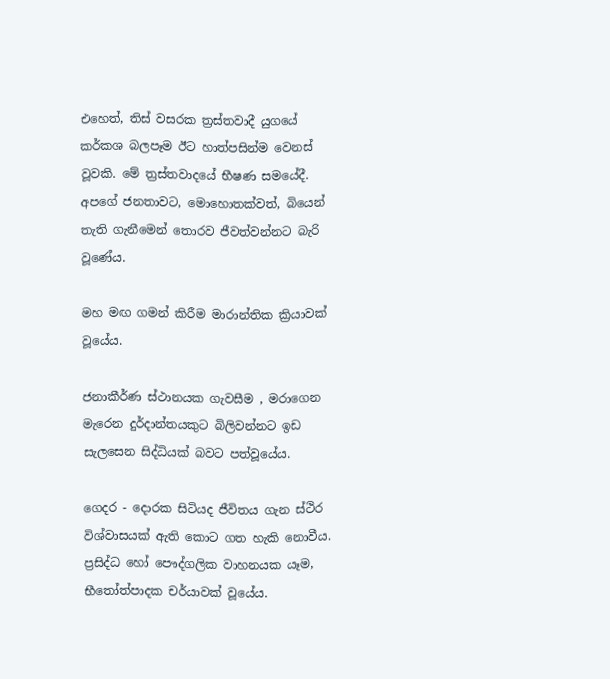එහෙත්, තිස් වසරක ත්‍රස්තවාදී යුගයේ කර්කශ බලපෑම ඊට හාත්පසින්ම වෙනස් වූවකි. මේ ත්‍රස්තවාදයේ භීෂණ සමයේදී. අපගේ ජනතාවට, මොහොතක්වත්, බියෙන් තැති ගැනීමෙන් තොරව ජීවත්වන්නට බැරි වූණේය.

මහ මඟ ගමන් කිරීම මාරාන්තික ක්‍රියාවක් වූයේය.

ජනාකීර්ණ ස්ථානයක ගැවසීම , මරාගෙන මැරෙන දුර්දාන්තයකුට බිලිවන්නට ඉඩ සැලසෙන සිද්ධියක් බවට පත්වූයේය.

ගෙදර - දොරක සිටියද ජීවිතය ගැන ස්ථිර විශ්වාසයක් ඇති කොට ගත හැකි නොවීය. ප්‍රසිද්ධ හෝ පෞද්ගලික වාහනයක යෑම, භීතෝත්පාදක චර්යාවක් වූයේය.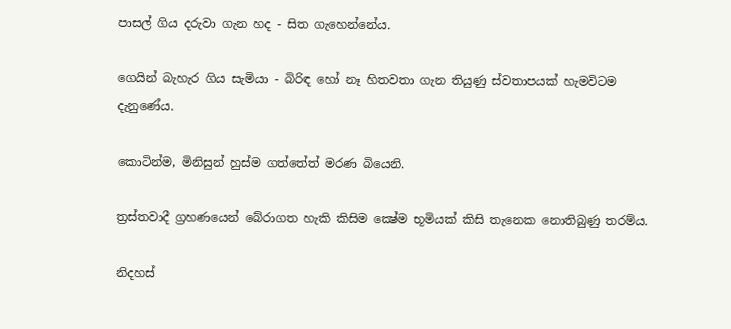පාසල් ගිය දරුවා ගැන හද - සිත ගැහෙන්නේය.

ගෙයින් බැහැර ගිය සැමියා - බිරිඳ හෝ නෑ හිතවතා ගැන තියුණු ස්වතාපයක් හැමවිටම දැනුණේය.

කොටින්ම, මිනිසුන් හුස්ම ගත්තේත් මරණ බියෙනි.

ත්‍රස්තවාදී ග්‍රහණයෙන් බේරාගත හැකි කිසිම ක්‍ෂේම භූමියක් කිසි තැනෙක නොතිබුණු තරම්ය.

නිදහස්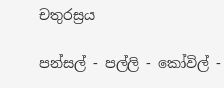චතුරස්‍රය

පන්සල් - පල්ලි - කෝවිල් -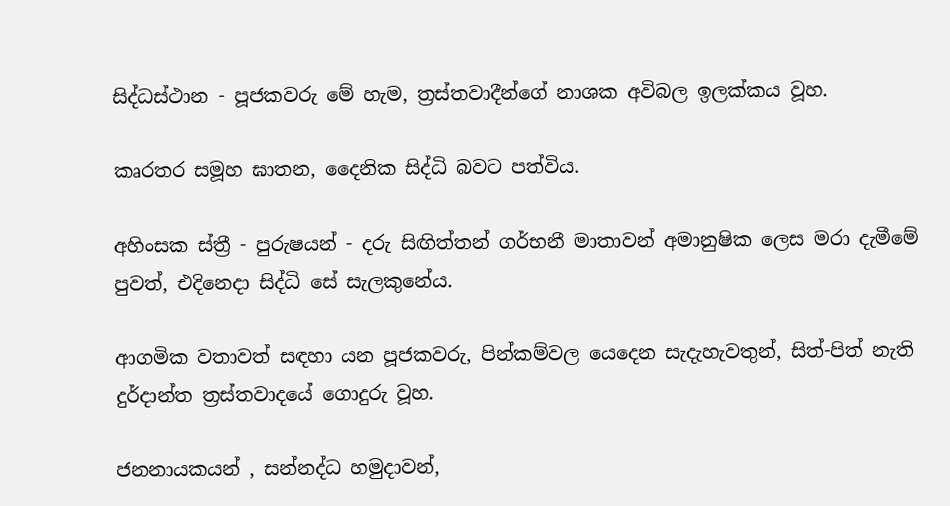සිද්ධස්ථාන - පූජකවරු මේ හැම, ත්‍රස්තවාදීන්ගේ නාශක අවිබල ඉලක්කය වූහ.

කෘරතර සමූහ ඝාතන, දෛනික සිද්ධි බවට පත්විය.

අහිංසක ස්ත්‍රී - පුරුෂයන් - දරු සිඟිත්තන් ගර්භනී මාතාවන් අමානුෂික ලෙස මරා දැමීමේ පුවත්, එදිනෙදා සිද්ධි සේ සැලකුනේය.

ආගමික වතාවත් සඳහා යන පූජකවරු, පින්කම්වල යෙදෙන සැදැහැවතුන්, සිත්-පිත් නැති දුර්දාන්ත ත්‍රස්තවාදයේ ගොදුරු වූහ.

ජනනායකයන් , සන්නද්ධ හමුදාවන්,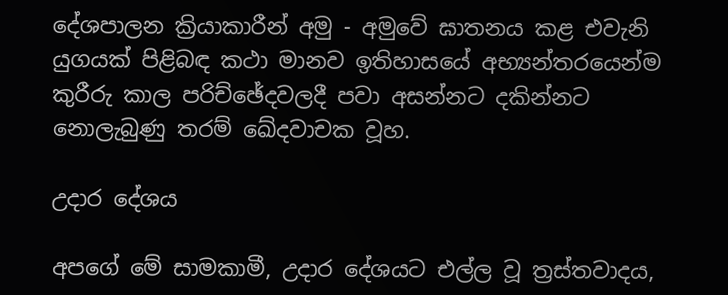දේශපාලන ක්‍රියාකාරීන් අමු - අමුවේ ඝාතනය කළ එවැනි යුගයක් පිළිබඳ කථා මානව ඉතිහාසයේ අභ්‍යන්තරයෙන්ම කුරීරු කාල පරිච්ඡේදවලදී පවා අසන්නට දකින්නට නොලැබුණු තරම් ඛේදවාචක වූහ.

උදාර දේශය

අපගේ මේ සාමකාමී, උදාර දේශයට එල්ල වූ ත්‍රස්තවාදය,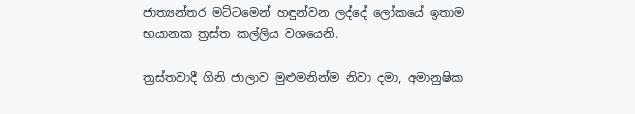ජාත්‍යන්තර මට්ටමෙන් හඳුන්වන ලද්දේ ලෝකයේ ඉතාම භයානක ත්‍රස්ත කල්ලිය වශයෙනි.

ත්‍රස්තවාදී ගිනි ජාලාව මුළුමනින්ම නිවා දමා, අමානුෂික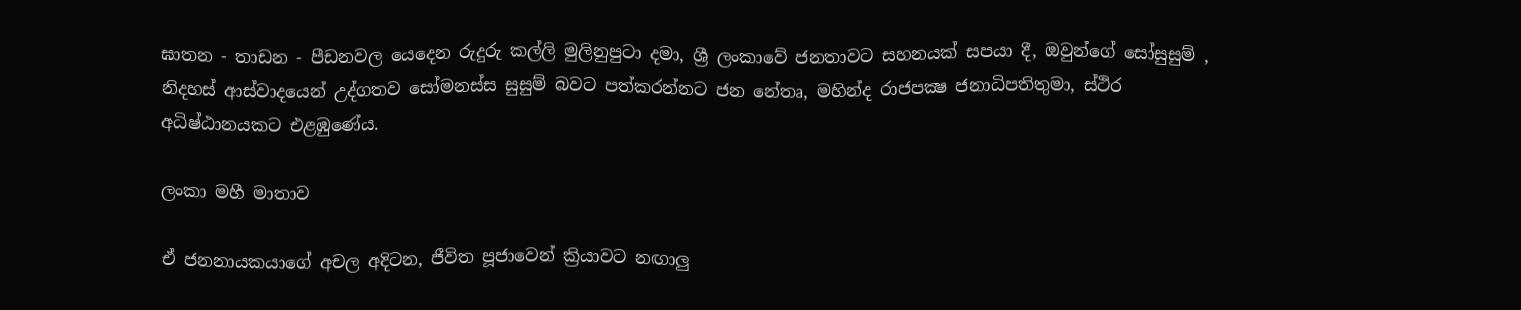ඝාතන - තාඩන - පීඩනවල යෙදෙන රුදුරු කල්ලි මුලිනුපුටා දමා, ශ්‍රී ලංකාවේ ජනතාවට සහනයක් සපයා දී, ඔවුන්ගේ සෝසුසුම් , නිදහස් ආස්වාදයෙන් උද්ගතව සෝමනස්ස සුසුම් බවට පත්කරන්නට ජන නේතෘ, මහින්ද රාජපක්‍ෂ ජනාධිපතිතුමා, ස්ථිර අධිෂ්ඨානයකට එළඹුණේය.

ලංකා මහී මාතාව

ඒ ජනනායකයාගේ අචල අදිටන, ජීවිත පූජාවෙන් ක්‍රියාවට නඟාලු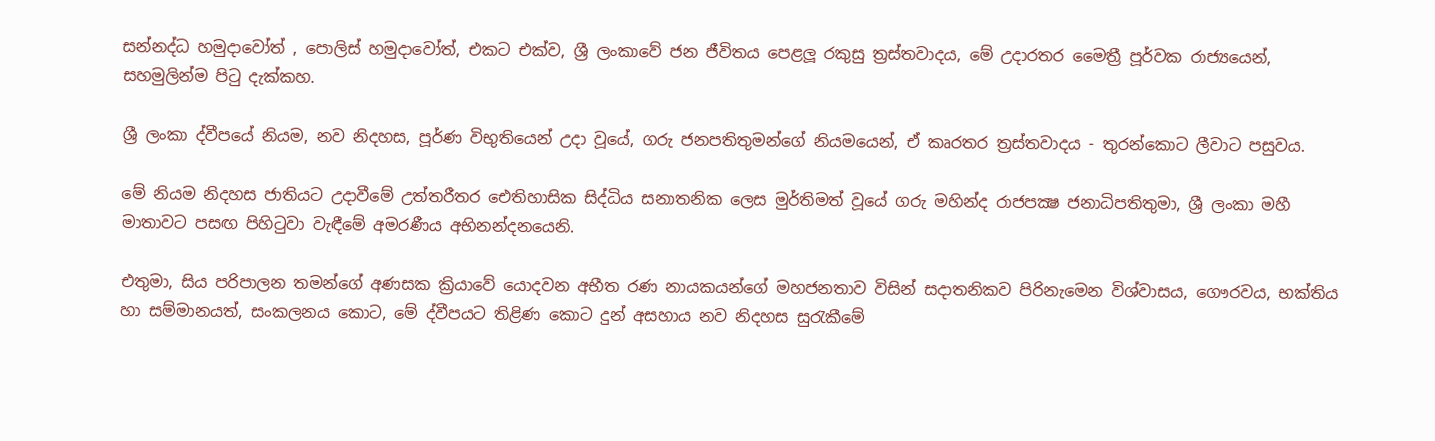සන්නද්ධ හමුදාවෝත් , පොලිස් හමුදාවෝත්, එකට එක්ව, ශ්‍රී ලංකාවේ ජන ජීවිතය පෙළලූ රකුසු ත්‍රස්තවාදය, මේ උදාරතර මෛත්‍රී පූර්වක රාජ්‍යයෙන්, සහමුලින්ම පිටු දැක්කහ.

ශ්‍රී ලංකා ද්වීපයේ නියම, නව නිදහස, පූර්ණ විභුතියෙන් උදා වූයේ, ගරු ජනපතිතුමන්ගේ නියමයෙන්, ඒ කෘරතර ත්‍රස්තවාදය - තුරන්කොට ලීවාට පසුවය.

මේ නියම නිදහස ජාතියට උදාවීමේ උත්තරීතර ඓතිහාසික සිද්ධිය සනාතනික ලෙස මුර්තිමත් වූයේ ගරු මහින්ද රාජපක්‍ෂ ජනාධිපතිතුමා, ශ්‍රී ලංකා මහී මාතාවට පසඟ පිහිටුවා වැඳීමේ අමරණීය අභිනන්දනයෙනි.

එතුමා, සිය පරිපාලන තමන්ගේ අණසක ක්‍රියාවේ යොදවන අභීත රණ නායකයන්ගේ මහජනතාව විසින් සදාතනිකව පිරිනැමෙන විශ්වාසය, ගෞරවය, භක්තිය හා සම්මානයත්, සංකලනය කොට, මේ ද්වීපයට තිළිණ කොට දුන් අසහාය නව නිදහස සුරැකීමේ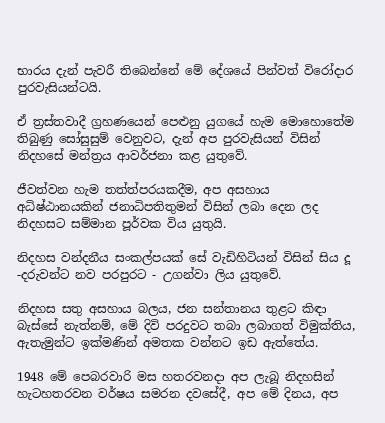භාරය දැන් පැවරී තිබෙන්නේ මේ දේශයේ පින්වත් විරෝදාර පුරවැසියන්ටයි.

ඒ ත්‍රස්තවාදී ග්‍රහණයෙන් පෙළුනු යුගයේ හැම මොහොතේම තිබුණු සෝසුසුම් වෙනුවට, දැන් අප පුරවැසියන් විසින් නිදහසේ මන්ත්‍රය ආවර්ජනා කළ යුතුවේ.

ජීවත්වන හැම තත්ත්පරයකදීම, අප අසහාය අධිෂ්ඨානයකින් ජනාධිපතිතුමන් විසින් ලබා දෙන ලද නිදහසට සම්මාන පූර්වක විය යුතුයි.

නිදහස වන්දනීය සංකල්පයක් සේ වැඩිහිටියන් විසින් සිය දූ -දරුවන්ට නව පරපුරට - උගන්වා ලිය යුතුවේ.

නිදහස සතු අසහාය බලය, ජන සන්තානය තුළට කිඳා බැස්සේ නැත්නම්, මේ දිවි පරදුවට තබා ලබාගත් විමුක්තිය, ඇතැමුන්ට ඉක්මණින් අමතක වන්නට ඉඩ ඇත්තේය.

1948 මේ පෙබරවාරි මස හතරවනදා අප ලැබූ නිදහසින් හැටහතරවන වර්ෂය සමරන දවසේදී, අප මේ දිනය, අප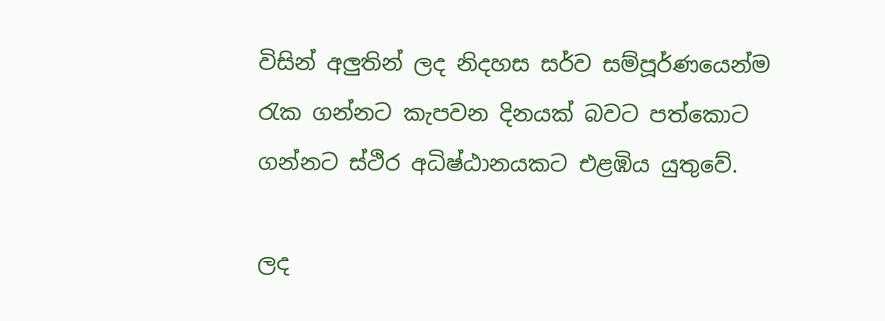විසින් අලුතින් ලද නිදහස සර්ව සම්පූර්ණයෙන්ම රැක ගන්නට කැපවන දිනයක් බවට පත්කොට ගන්නට ස්ථිර අධිෂ්ඨානයකට එළඹිය යුතුවේ.

ලද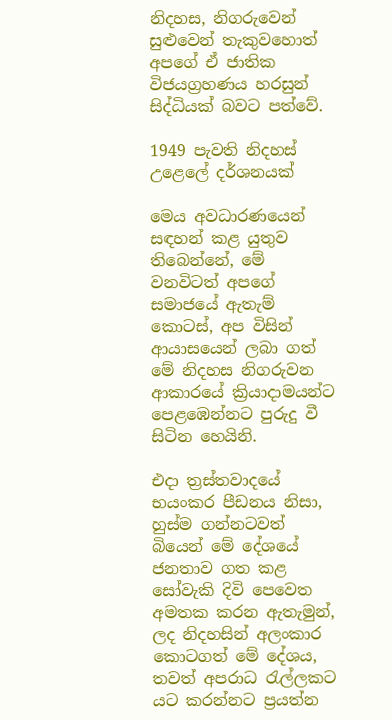නිදහස, නිගරුවෙන් සුළුවෙන් තැකුවහොත් අපගේ ඒ ජාතික විජයග්‍රහණය හරසුන් සිද්ධියක් බවට පත්වේ.

1949 පැවති නිදහස් උළෙලේ දර්ශනයක්

මෙය අවධාරණයෙන් සඳහන් කළ යුතුව තිබෙන්නේ, මේ වනවිටත් අපගේ සමාජයේ ඇතැම් කොටස්, අප විසින් ආයාසයෙන් ලබා ගත් මේ නිදහස නිගරුවන ආකාරයේ ක්‍රියාදාමයන්ට පෙළඹෙන්නට පුරුදු වී සිටින හෙයිනි.

එදා ත්‍රස්තවාදයේ භයංකර පීඩනය නිසා, හුස්ම ගන්නටවත් බියෙන් මේ දේශයේ ජනතාව ගත කළ සෝවැකි දිවි පෙවෙත අමතක කරන ඇතැමුන්, ලද නිදහසින් අලංකාර කොටගත් මේ දේශය, තවත් අපරාධ රැල්ලකට යට කරන්නට ප්‍රයත්න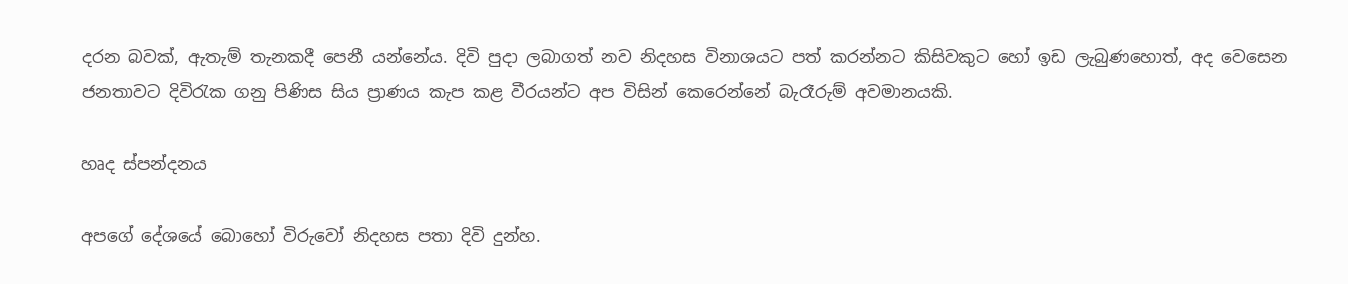දරන බවක්, ඇතැම් තැනකදී පෙනී යන්නේය. දිවි පුදා ලබාගත් නව නිදහස විනාශයට පත් කරන්නට කිසිවකුට හෝ ඉඩ ලැබුණහොත්, අද වෙසෙන ජනතාවට දිවිරැක ගනු පිණිස සිය ප්‍රාණය කැප කළ වීරයන්ට අප විසින් කෙරෙන්නේ බැරෑරුම් අවමානයකි.

හෘද ස්පන්දනය

අපගේ දේශයේ බොහෝ විරුවෝ නිදහස පතා දිවි දුන්හ.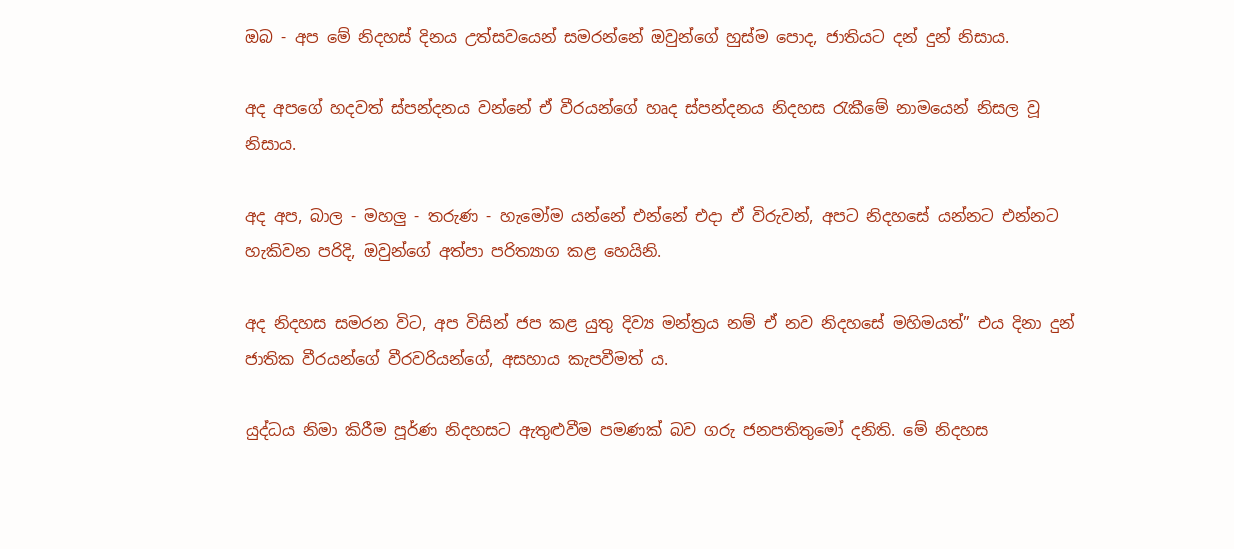ඔබ - අප මේ නිදහස් දිනය උත්සවයෙන් සමරන්නේ ඔවුන්ගේ හුස්ම පොද, ජාතියට දන් දුන් නිසාය.

අද අපගේ හදවත් ස්පන්දනය වන්නේ ඒ වීරයන්ගේ හෘද ස්පන්දනය නිදහස රැකීමේ නාමයෙන් නිසල වූ නිසාය.

අද අප, බාල - මහලු - තරුණ - හැමෝම යන්නේ එන්නේ එදා ඒ විරුවන්, අපට නිදහසේ යන්නට එන්නට හැකිවන පරිදි, ඔවුන්ගේ අත්පා පරිත්‍යාග කළ හෙයිනි.

අද නිදහස සමරන විට, අප විසින් ජප කළ යුතු දිව්‍ය මන්ත්‍රය නම් ඒ නව නිදහසේ මහිමයත්” එය දිනා දුන් ජාතික වීරයන්ගේ වීරවරියන්ගේ, අසහාය කැපවීමත් ය.

යුද්ධය නිමා කිරීම පූර්ණ නිදහසට ඇතුළුවීම පමණක් බව ගරු ජනපතිතුමෝ දනිති. මේ නිදහස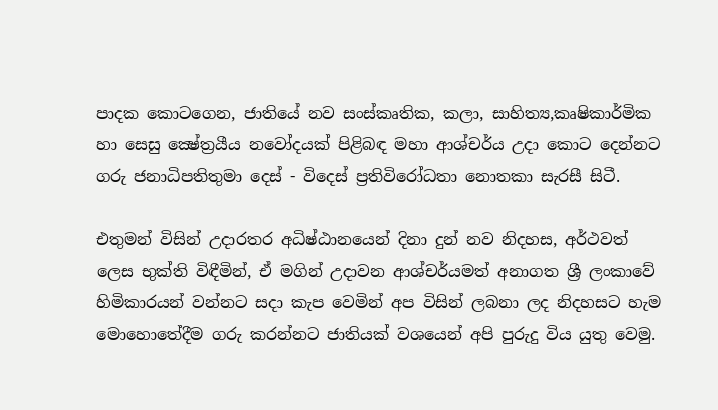පාදක කොටගෙන, ජාතියේ නව සංස්කෘතික, කලා, සාහිත්‍ය,කෘෂිකාර්මික හා සෙසු ක්‍ෂේත්‍රයීය නවෝදයක් පිළිබඳ මහා ආශ්චර්ය උදා කොට දෙන්නට ගරු ජනාධිපතිතුමා දෙස් - විදෙස් ප්‍රතිවිරෝධතා නොතකා සැරසී සිටී.

එතුමන් විසින් උදාරතර අධිෂ්ඨානයෙන් දිනා දුන් නව නිදහස, අර්ථවත් ලෙස භුක්ති විඳීමින්, ඒ මගින් උදාවන ආශ්චර්යමත් අනාගත ශ්‍රී ලංකාවේ හිමිකාරයන් වන්නට සදා කැප වෙමින් අප විසින් ලබනා ලද නිදහසට හැම මොහොතේදීම ගරු කරන්නට ජාතියක් වශයෙන් අපි පුරුදු විය යුතු වෙමු.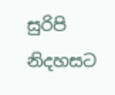සුරිපි නිදහසට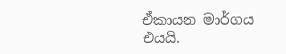ඒකායන මාර්ගය එයයි.